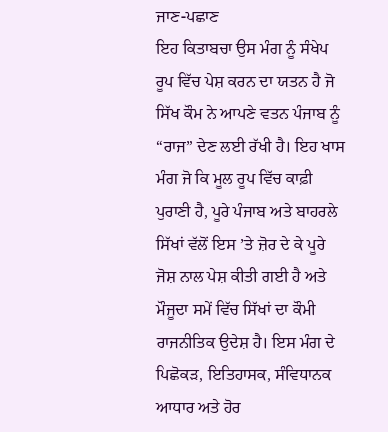ਜਾਣ-ਪਛਾਣ
ਇਹ ਕਿਤਾਬਚਾ ਉਸ ਮੰਗ ਨੂੰ ਸੰਖੇਪ ਰੂਪ ਵਿੱਚ ਪੇਸ਼ ਕਰਨ ਦਾ ਯਤਨ ਹੈ ਜੋ ਸਿੱਖ ਕੌਮ ਨੇ ਆਪਣੇ ਵਤਨ ਪੰਜਾਬ ਨੂੰ “ਰਾਜ” ਦੇਣ ਲਈ ਰੱਖੀ ਹੈ। ਇਹ ਖਾਸ ਮੰਗ ਜੋ ਕਿ ਮੂਲ ਰੂਪ ਵਿੱਚ ਕਾਫ਼ੀ ਪੁਰਾਣੀ ਹੈ, ਪੂਰੇ ਪੰਜਾਬ ਅਤੇ ਬਾਹਰਲੇ ਸਿੱਖਾਂ ਵੱਲੋਂ ਇਸ ’ਤੇ ਜ਼ੋਰ ਦੇ ਕੇ ਪੂਰੇ ਜੋਸ਼ ਨਾਲ ਪੇਸ਼ ਕੀਤੀ ਗਈ ਹੈ ਅਤੇ ਮੌਜੂਦਾ ਸਮੇਂ ਵਿੱਚ ਸਿੱਖਾਂ ਦਾ ਕੌਮੀ ਰਾਜਨੀਤਿਕ ਉਦੇਸ਼ ਹੈ। ਇਸ ਮੰਗ ਦੇ ਪਿਛੋਕੜ, ਇਤਿਹਾਸਕ, ਸੰਵਿਧਾਨਕ ਆਧਾਰ ਅਤੇ ਹੋਰ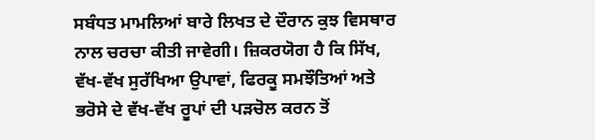ਸਬੰਧਤ ਮਾਮਲਿਆਂ ਬਾਰੇ ਲਿਖਤ ਦੇ ਦੌਰਾਨ ਕੁਝ ਵਿਸਥਾਰ ਨਾਲ ਚਰਚਾ ਕੀਤੀ ਜਾਵੇਗੀ। ਜ਼ਿਕਰਯੋਗ ਹੈ ਕਿ ਸਿੱਖ, ਵੱਖ-ਵੱਖ ਸੁਰੱਖਿਆ ਉਪਾਵਾਂ, ਫਿਰਕੂ ਸਮਝੌਤਿਆਂ ਅਤੇ ਭਰੋਸੇ ਦੇ ਵੱਖ-ਵੱਖ ਰੂਪਾਂ ਦੀ ਪੜਚੋਲ ਕਰਨ ਤੋਂ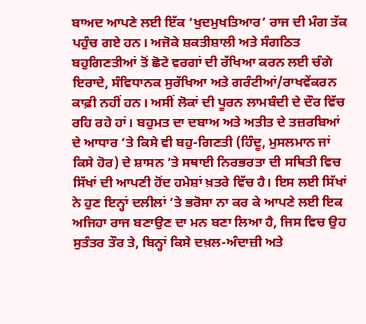ਬਾਅਦ ਆਪਣੇ ਲਈ ਇੱਕ ‘ਖੁਦਮੁਖਤਿਆਰ’ ਰਾਜ ਦੀ ਮੰਗ ਤੱਕ ਪਹੁੰਚ ਗਏ ਹਨ। ਅਜੋਕੇ ਸ਼ਕਤੀਸ਼ਾਲੀ ਅਤੇ ਸੰਗਠਿਤ ਬਹੁਗਿਣਤੀਆਂ ਤੋਂ ਛੋਟੇ ਵਰਗਾਂ ਦੀ ਰੱਖਿਆ ਕਰਨ ਲਈ ਚੰਗੇ ਇਰਾਦੇ, ਸੰਵਿਧਾਨਕ ਸੁਰੱਖਿਆ ਅਤੇ ਗਰੰਟੀਆਂ/ਰਾਖਵੇਂਕਰਨ ਕਾਫ਼ੀ ਨਹੀਂ ਹਨ। ਅਸੀਂ ਲੋਕਾਂ ਦੀ ਪੂਰਨ ਲਾਮਬੰਦੀ ਦੇ ਦੌਰ ਵਿੱਚ ਰਹਿ ਰਹੇ ਹਾਂ। ਬਹੁਮਤ ਦਾ ਦਬਾਅ ਅਤੇ ਅਤੀਤ ਦੇ ਤਜ਼ਰਬਿਆਂ ਦੇ ਆਧਾਰ ’ਤੇ ਕਿਸੇ ਵੀ ਬਹੁ-ਗਿਣਤੀ (ਹਿੰਦੂ, ਮੁਸਲਮਾਨ ਜਾਂ ਕਿਸੇ ਹੋਰ) ਦੇ ਸ਼ਾਸਨ ’ਤੇ ਸਥਾਈ ਨਿਰਭਰਤਾ ਦੀ ਸਥਿਤੀ ਵਿਚ ਸਿੱਖਾਂ ਦੀ ਆਪਣੀ ਹੋਂਦ ਹਮੇਸ਼ਾਂ ਖ਼ਤਰੇ ਵਿੱਚ ਹੈ। ਇਸ ਲਈ ਸਿੱਖਾਂ ਨੇ ਹੁਣ ਇਨ੍ਹਾਂ ਦਲੀਲਾਂ ’ਤੇ ਭਰੋਸਾ ਨਾ ਕਰ ਕੇ ਆਪਣੇ ਲਈ ਇਕ ਅਜਿਹਾ ਰਾਜ ਬਣਾਉਣ ਦਾ ਮਨ ਬਣਾ ਲਿਆ ਹੈ, ਜਿਸ ਵਿਚ ਉਹ ਸੁਤੰਤਰ ਤੌਰ ਤੇ, ਬਿਨ੍ਹਾਂ ਕਿਸੇ ਦਖ਼ਲ-ਅੰਦਾਜ਼ੀ ਅਤੇ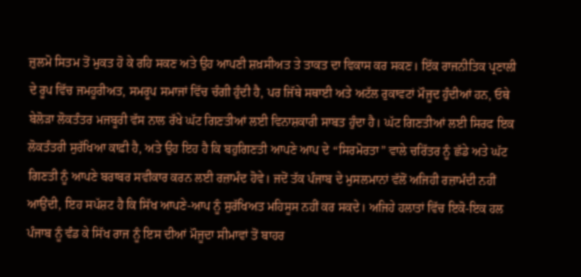ਜ਼ੁਲਮੋ ਸਿਤਮ ਤੋਂ ਮੁਕਤ ਹੋ ਕੇ ਰਹਿ ਸਕਣ ਅਤੇ ਉਹ ਆਪਣੀ ਸ਼ਖ਼ਸੀਅਤ ਤੇ ਤਾਕਤ ਦਾ ਵਿਕਾਸ ਕਰ ਸਕਣ। ਇੱਕ ਰਾਜਨੀਤਿਕ ਪ੍ਰਣਾਲੀ ਦੇ ਰੂਪ ਵਿੱਚ ਜਮਹੂਰੀਅਤ, ਸਮਰੂਪ ਸਮਾਜਾਂ ਵਿੱਚ ਚੰਗੀ ਹੁੰਦੀ ਹੈ, ਪਰ ਜਿੱਥੇ ਸਥਾਈ ਅਤੇ ਅਟੱਲ ਰੁਕਾਵਟਾਂ ਮੌਜੂਦ ਹੁੰਦੀਆਂ ਹਨ, ਓਥੇ ਬੇਲੋੜਾ ਲੋਕਤੰਤਰ ਮਜਬੂਰੀ ਵੱਸ ਨਾਲ ਰੱਖੇ ਘੱਟ ਗਿਣਤੀਆਂ ਲਈ ਵਿਨਾਸ਼ਕਾਰੀ ਸਾਬਤ ਹੁੰਦਾ ਹੈ। ਘੱਟ ਗਿਣਤੀਆਂ ਲਈ ਸਿਰਫ ਇਕ ਲੋਕਤੰਤਰੀ ਸੁਰੱਖਿਆ ਕਾਫ਼ੀ ਹੈ, ਅਤੇ ਉਹ ਇਹ ਹੈ ਕਿ ਬਹੁਗਿਣਤੀ ਆਪਣੇ ਆਪ ਦੇ “ਸਿਰਮੋਰਤਾ” ਵਾਲੇ ਚਰਿੱਤਰ ਨੂੰ ਛੱਡੇ ਅਤੇ ਘੱਟ ਗਿਣਤੀ ਨੂੰ ਆਪਣੇ ਬਰਾਬਰ ਸਵੀਕਾਰ ਕਰਨ ਲਈ ਰਜ਼ਾਮੰਦ ਹੋਵੇ। ਜਦੋਂ ਤੱਕ ਪੰਜਾਬ ਦੇ ਮੁਸਲਮਾਨਾਂ ਵੱਲੋਂ ਅਜਿਹੀ ਰਜ਼ਾਮੰਦੀ ਨਹੀਂ ਆਉਂਦੀ, ਇਹ ਸਪੱਸ਼ਟ ਹੈ ਕਿ ਸਿੱਖ ਆਪਣੇ-ਆਪ ਨੂੰ ਸੁਰੱਖਿਅਤ ਮਹਿਸੂਸ ਨਹੀਂ ਕਰ ਸਕਦੇ। ਅਜਿਹੇ ਹਲਾਤਾਂ ਵਿੱਚ ਇਕੋ-ਇਕ ਹਲ ਪੰਜਾਬ ਨੂੰ ਵੰਡ ਕੇ ਸਿੱਖ ਰਾਜ ਨੂੰ ਇਸ ਦੀਆਂ ਮੌਜੂਦਾ ਸੀਮਾਵਾਂ ਤੋਂ ਬਾਹਰ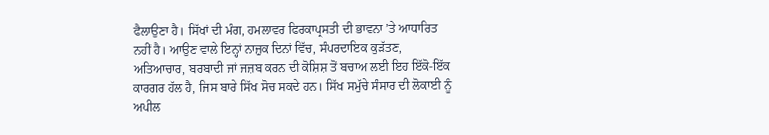ਫੈਲਾਉਣਾ ਹੈ। ਸਿੱਖਾਂ ਦੀ ਮੰਗ, ਹਮਲਾਵਰ ਫਿਰਕਾਪ੍ਰਸਤੀ ਦੀ ਭਾਵਨਾ ’ਤੇ ਆਧਾਰਿਤ ਨਹੀਂ ਹੈ। ਆਉਣ ਵਾਲੇ ਇਨ੍ਹਾਂ ਨਾਜ਼ੁਕ ਦਿਨਾਂ ਵਿੱਚ, ਸੰਪਰਦਾਇਕ ਕੁੜੱਤਣ, ਅਤਿਆਚਾਰ, ਬਰਬਾਦੀ ਜਾਂ ਜਜ਼ਬ ਕਰਨ ਦੀ ਕੋਸ਼ਿਸ਼ ਤੋਂ ਬਚਾਅ ਲਈ ਇਹ ਇੱਕੋ-ਇੱਕ ਕਾਰਗਰ ਹੱਲ ਹੈ, ਜਿਸ ਬਾਰੇ ਸਿੱਖ ਸੋਚ ਸਕਦੇ ਹਨ। ਸਿੱਖ ਸਮੁੱਚੇ ਸੰਸਾਰ ਦੀ ਲੋਕਾਈ ਨੂੰ ਅਪੀਲ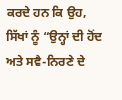ਕਰਦੇ ਹਨ ਕਿ ਉਹ, ਸਿੱਖਾਂ ਨੂੰ “ਉਨ੍ਹਾਂ ਦੀ ਹੋਂਦ ਅਤੇ ਸਵੈ-ਨਿਰਣੇ ਦੇ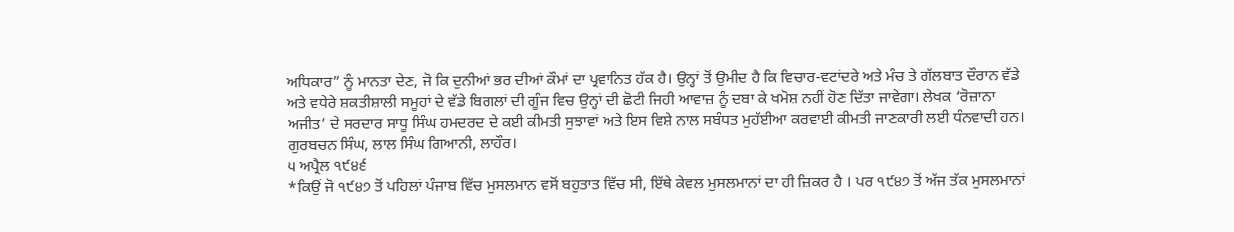ਅਧਿਕਾਰ” ਨੂੰ ਮਾਨਤਾ ਦੇਣ, ਜੋ ਕਿ ਦੁਨੀਆਂ ਭਰ ਦੀਆਂ ਕੌਮਾਂ ਦਾ ਪ੍ਰਵਾਨਿਤ ਹੱਕ ਹੈ। ਉਨ੍ਹਾਂ ਤੋਂ ਉਮੀਦ ਹੈ ਕਿ ਵਿਚਾਰ-ਵਟਾਂਦਰੇ ਅਤੇ ਮੰਚ ਤੇ ਗੱਲਬਾਤ ਦੌਰਾਨ ਵੱਡੇ ਅਤੇ ਵਧੇਰੇ ਸ਼ਕਤੀਸ਼ਾਲੀ ਸਮੂਹਾਂ ਦੇ ਵੱਡੇ ਬਿਗਲਾਂ ਦੀ ਗੂੰਜ ਵਿਚ ਉਨ੍ਹਾਂ ਦੀ ਛੋਟੀ ਜਿਹੀ ਆਵਾਜ਼ ਨੂੰ ਦਬਾ ਕੇ ਖਮੋਸ਼ ਨਹੀਂ ਹੋਣ ਦਿੱਤਾ ਜਾਵੇਗਾ। ਲੇਖਕ ‘ਰੋਜ਼ਾਨਾ ਅਜੀਤ’ ਦੇ ਸਰਦਾਰ ਸਾਧੂ ਸਿੰਘ ਹਮਦਰਦ ਦੇ ਕਈ ਕੀਮਤੀ ਸੁਝਾਵਾਂ ਅਤੇ ਇਸ ਵਿਸ਼ੇ ਨਾਲ ਸਬੰਧਤ ਮੁਹੱਈਆ ਕਰਵਾਈ ਕੀਮਤੀ ਜਾਣਕਾਰੀ ਲਈ ਧੰਨਵਾਦੀ ਹਨ।
ਗੁਰਬਚਨ ਸਿੰਘ, ਲਾਲ ਸਿੰਘ ਗਿਆਨੀ, ਲਾਹੌਰ।
੫ ਅਪ੍ਰੈਲ ੧੯੪੬
*ਕਿਉਂ ਜੋ ੧੯੪੭ ਤੋਂ ਪਹਿਲਾਂ ਪੰਜਾਬ ਵਿੱਚ ਮੁਸਲਮਾਨ ਵਸੋਂ ਬਹੁਤਾਤ ਵਿੱਚ ਸੀ, ਇੱਥੇ ਕੇਵਲ ਮੁਸਲਮਾਨਾਂ ਦਾ ਹੀ ਜ਼ਿਕਰ ਹੈ । ਪਰ ੧੯੪੭ ਤੋਂ ਅੱਜ ਤੱਕ ਮੁਸਲਮਾਨਾਂ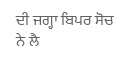ਦੀ ਜਗ੍ਹਾ ਬਿਪਰ ਸੋਚ ਨੇ ਲੈ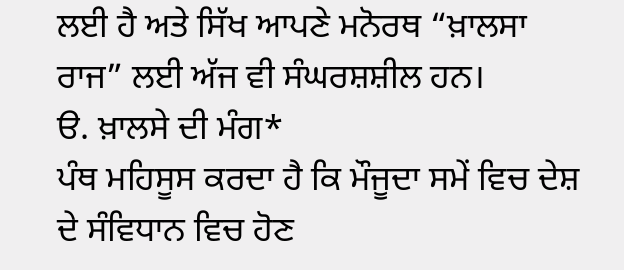ਲਈ ਹੈ ਅਤੇ ਸਿੱਖ ਆਪਣੇ ਮਨੋਰਥ “ਖ਼ਾਲਸਾ ਰਾਜ” ਲਈ ਅੱਜ ਵੀ ਸੰਘਰਸ਼ਸ਼ੀਲ ਹਨ।
ੳ. ਖ਼ਾਲਸੇ ਦੀ ਮੰਗ*
ਪੰਥ ਮਹਿਸੂਸ ਕਰਦਾ ਹੈ ਕਿ ਮੌਜੂਦਾ ਸਮੇਂ ਵਿਚ ਦੇਸ਼ ਦੇ ਸੰਵਿਧਾਨ ਵਿਚ ਹੋਣ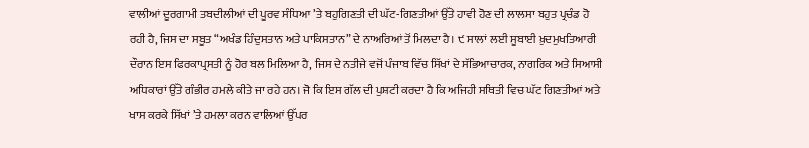ਵਾਲੀਆਂ ਦੂਰਗਾਮੀ ਤਬਦੀਲੀਆਂ ਦੀ ਪੂਰਵ ਸੰਧਿਆ ’ਤੇ ਬਹੁਗਿਣਤੀ ਦੀ ਘੱਟ-ਗਿਣਤੀਆਂ ਉੱਤੇ ਹਾਵੀ ਹੋਣ ਦੀ ਲਾਲਸਾ ਬਹੁਤ ਪ੍ਰਚੰਡ ਹੋ ਰਹੀ ਹੈ, ਜਿਸ ਦਾ ਸਬੂਤ “ਅਖੰਡ ਹਿੰਦੁਸਤਾਨ ਅਤੇ ਪਾਕਿਸਤਾਨ” ਦੇ ਨਾਅਰਿਆਂ ਤੋਂ ਮਿਲਦਾ ਹੈ। ੯ ਸਾਲਾਂ ਲਈ ਸੂਬਾਈ ਖ਼ੁਦਮੁਖਤਿਆਰੀ ਦੌਰਾਨ ਇਸ ਫਿਰਕਾਪ੍ਰਸਤੀ ਨੂੰ ਹੋਰ ਬਲ ਮਿਲਿਆ ਹੈ, ਜਿਸ ਦੇ ਨਤੀਜੇ ਵਜੋਂ ਪੰਜਾਬ ਵਿੱਚ ਸਿੱਖਾਂ ਦੇ ਸੱਭਿਆਚਾਰਕ, ਨਾਗਰਿਕ ਅਤੇ ਸਿਆਸੀ ਅਧਿਕਾਰਾਂ ਉੱਤੇ ਗੰਭੀਰ ਹਮਲੇ ਕੀਤੇ ਜਾ ਰਹੇ ਹਨ। ਜੋ ਕਿ ਇਸ ਗੱਲ ਦੀ ਪੁਸ਼ਟੀ ਕਰਦਾ ਹੈ ਕਿ ਅਜਿਹੀ ਸਥਿਤੀ ਵਿਚ ਘੱਟ ਗਿਣਤੀਆਂ ਅਤੇ ਖਾਸ ਕਰਕੇ ਸਿੱਖਾਂ ’ਤੇ ਹਮਲਾ ਕਰਨ ਵਾਲਿਆਂ ਉੱਪਰ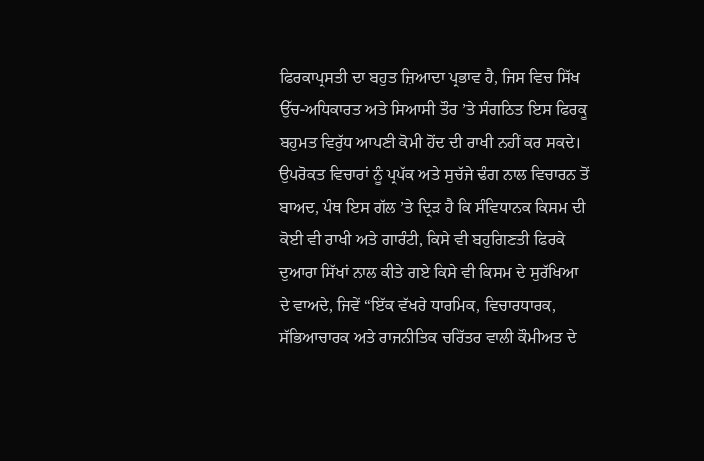ਫਿਰਕਾਪ੍ਰਸਤੀ ਦਾ ਬਹੁਤ ਜ਼ਿਆਦਾ ਪ੍ਰਭਾਵ ਹੈ, ਜਿਸ ਵਿਚ ਸਿੱਖ ਉੱਚ-ਅਧਿਕਾਰਤ ਅਤੇ ਸਿਆਸੀ ਤੌਰ ’ਤੇ ਸੰਗਠਿਤ ਇਸ ਫਿਰਕੂ ਬਹੁਮਤ ਵਿਰੁੱਧ ਆਪਣੀ ਕੋਮੀ ਹੋਂਦ ਦੀ ਰਾਖੀ ਨਹੀਂ ਕਰ ਸਕਦੇ।
ਉਪਰੋਕਤ ਵਿਚਾਰਾਂ ਨੂੰ ਪ੍ਰਪੱਕ ਅਤੇ ਸੁਚੱਜੇ ਢੰਗ ਨਾਲ ਵਿਚਾਰਨ ਤੋਂ ਬਾਅਦ, ਪੰਥ ਇਸ ਗੱਲ ’ਤੇ ਦ੍ਰਿੜ ਹੈ ਕਿ ਸੰਵਿਧਾਨਕ ਕਿਸਮ ਦੀ ਕੋਈ ਵੀ ਰਾਖੀ ਅਤੇ ਗਾਰੰਟੀ, ਕਿਸੇ ਵੀ ਬਹੁਗਿਣਤੀ ਫਿਰਕੇ ਦੁਆਰਾ ਸਿੱਖਾਂ ਨਾਲ ਕੀਤੇ ਗਏ ਕਿਸੇ ਵੀ ਕਿਸਮ ਦੇ ਸੁਰੱਖਿਆ ਦੇ ਵਾਅਦੇ, ਜਿਵੇਂ “ਇੱਕ ਵੱਖਰੇ ਧਾਰਮਿਕ, ਵਿਚਾਰਧਾਰਕ, ਸੱਭਿਆਚਾਰਕ ਅਤੇ ਰਾਜਨੀਤਿਕ ਚਰਿੱਤਰ ਵਾਲੀ ਕੌਮੀਅਤ ਦੇ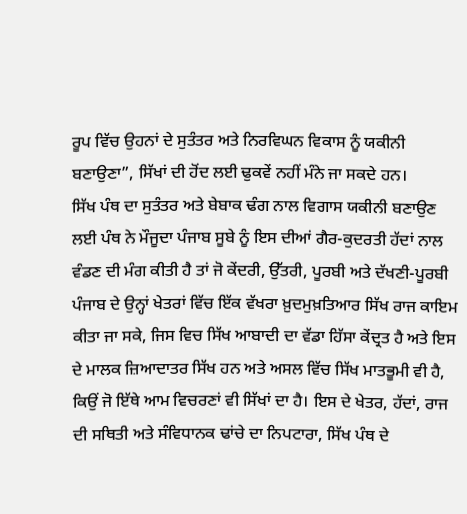ਰੂਪ ਵਿੱਚ ਉਹਨਾਂ ਦੇ ਸੁਤੰਤਰ ਅਤੇ ਨਿਰਵਿਘਨ ਵਿਕਾਸ ਨੂੰ ਯਕੀਨੀ ਬਣਾਉਣਾ”, ਸਿੱਖਾਂ ਦੀ ਹੋਂਦ ਲਈ ਢੁਕਵੇਂ ਨਹੀਂ ਮੰਨੇ ਜਾ ਸਕਦੇ ਹਨ।
ਸਿੱਖ ਪੰਥ ਦਾ ਸੁਤੰਤਰ ਅਤੇ ਬੇਬਾਕ ਢੰਗ ਨਾਲ ਵਿਗਾਸ ਯਕੀਨੀ ਬਣਾਉਣ ਲਈ ਪੰਥ ਨੇ ਮੌਜੂਦਾ ਪੰਜਾਬ ਸੂਬੇ ਨੂੰ ਇਸ ਦੀਆਂ ਗੈਰ-ਕੁਦਰਤੀ ਹੱਦਾਂ ਨਾਲ ਵੰਡਣ ਦੀ ਮੰਗ ਕੀਤੀ ਹੈ ਤਾਂ ਜੋ ਕੇਂਦਰੀ, ਉੱਤਰੀ, ਪੂਰਬੀ ਅਤੇ ਦੱਖਣੀ-ਪੂਰਬੀ ਪੰਜਾਬ ਦੇ ਉਨ੍ਹਾਂ ਖੇਤਰਾਂ ਵਿੱਚ ਇੱਕ ਵੱਖਰਾ ਖ਼ੁਦਮੁਖ਼ਤਿਆਰ ਸਿੱਖ ਰਾਜ ਕਾਇਮ ਕੀਤਾ ਜਾ ਸਕੇ, ਜਿਸ ਵਿਚ ਸਿੱਖ ਆਬਾਦੀ ਦਾ ਵੱਡਾ ਹਿੱਸਾ ਕੇਂਦ੍ਰਤ ਹੈ ਅਤੇ ਇਸ ਦੇ ਮਾਲਕ ਜ਼ਿਆਦਾਤਰ ਸਿੱਖ ਹਨ ਅਤੇ ਅਸਲ ਵਿੱਚ ਸਿੱਖ ਮਾਤਭੂਮੀ ਵੀ ਹੈ, ਕਿਉਂ ਜੋ ਇੱਥੇ ਆਮ ਵਿਚਰਣਾਂ ਵੀ ਸਿੱਖਾਂ ਦਾ ਹੈ। ਇਸ ਦੇ ਖੇਤਰ, ਹੱਦਾਂ, ਰਾਜ ਦੀ ਸਥਿਤੀ ਅਤੇ ਸੰਵਿਧਾਨਕ ਢਾਂਚੇ ਦਾ ਨਿਪਟਾਰਾ, ਸਿੱਖ ਪੰਥ ਦੇ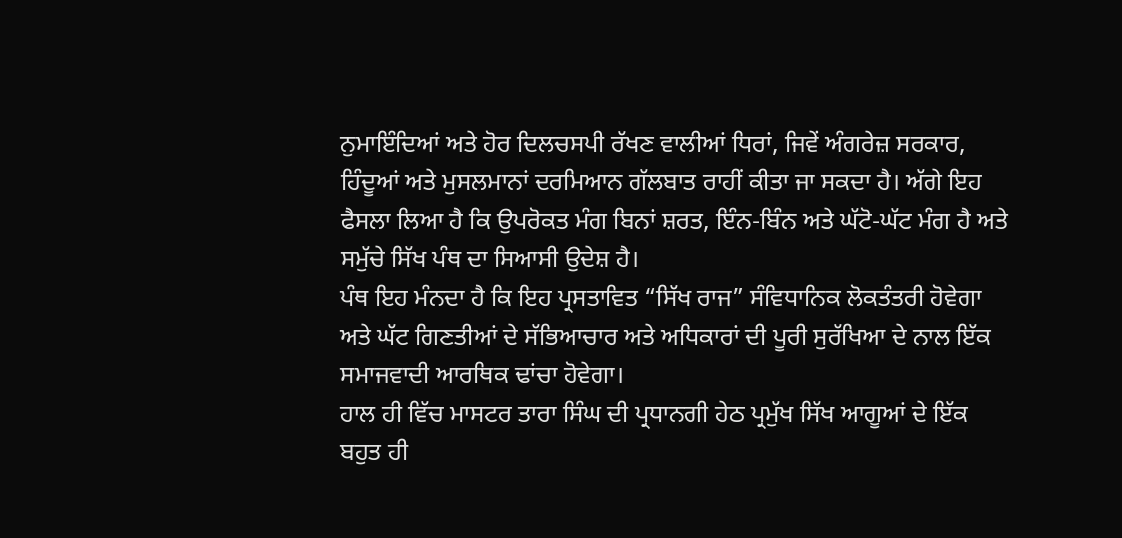ਨੁਮਾਇੰਦਿਆਂ ਅਤੇ ਹੋਰ ਦਿਲਚਸਪੀ ਰੱਖਣ ਵਾਲੀਆਂ ਧਿਰਾਂ, ਜਿਵੇਂ ਅੰਗਰੇਜ਼ ਸਰਕਾਰ, ਹਿੰਦੂਆਂ ਅਤੇ ਮੁਸਲਮਾਨਾਂ ਦਰਮਿਆਨ ਗੱਲਬਾਤ ਰਾਹੀਂ ਕੀਤਾ ਜਾ ਸਕਦਾ ਹੈ। ਅੱਗੇ ਇਹ ਫੈਸਲਾ ਲਿਆ ਹੈ ਕਿ ਉਪਰੋਕਤ ਮੰਗ ਬਿਨਾਂ ਸ਼ਰਤ, ਇੰਨ-ਬਿੰਨ ਅਤੇ ਘੱਟੋ-ਘੱਟ ਮੰਗ ਹੈ ਅਤੇ ਸਮੁੱਚੇ ਸਿੱਖ ਪੰਥ ਦਾ ਸਿਆਸੀ ਉਦੇਸ਼ ਹੈ।
ਪੰਥ ਇਹ ਮੰਨਦਾ ਹੈ ਕਿ ਇਹ ਪ੍ਰਸਤਾਵਿਤ “ਸਿੱਖ ਰਾਜ” ਸੰਵਿਧਾਨਿਕ ਲੋਕਤੰਤਰੀ ਹੋਵੇਗਾ ਅਤੇ ਘੱਟ ਗਿਣਤੀਆਂ ਦੇ ਸੱਭਿਆਚਾਰ ਅਤੇ ਅਧਿਕਾਰਾਂ ਦੀ ਪੂਰੀ ਸੁਰੱਖਿਆ ਦੇ ਨਾਲ ਇੱਕ ਸਮਾਜਵਾਦੀ ਆਰਥਿਕ ਢਾਂਚਾ ਹੋਵੇਗਾ।
ਹਾਲ ਹੀ ਵਿੱਚ ਮਾਸਟਰ ਤਾਰਾ ਸਿੰਘ ਦੀ ਪ੍ਰਧਾਨਗੀ ਹੇਠ ਪ੍ਰਮੁੱਖ ਸਿੱਖ ਆਗੂਆਂ ਦੇ ਇੱਕ ਬਹੁਤ ਹੀ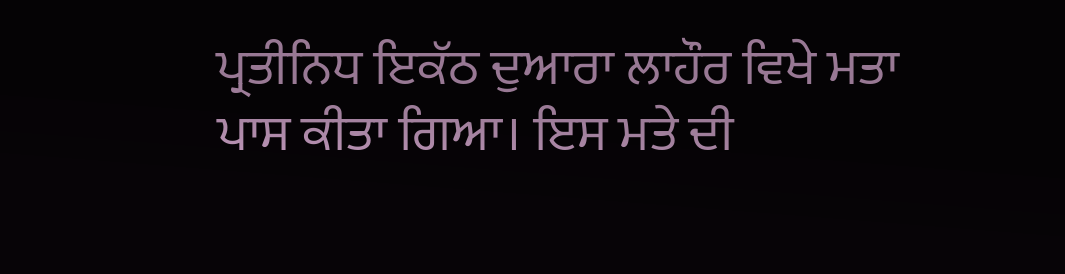ਪ੍ਰਤੀਨਿਧ ਇਕੱਠ ਦੁਆਰਾ ਲਾਹੌਰ ਵਿਖੇ ਮਤਾ ਪਾਸ ਕੀਤਾ ਗਿਆ। ਇਸ ਮਤੇ ਦੀ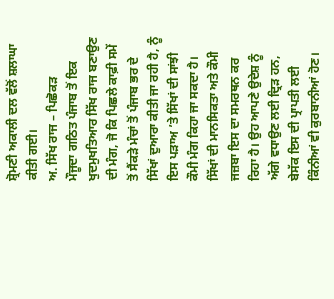ਸ਼੍ਰੋਮਣੀ ਅਕਾਲੀ ਦਲ ਵੱਲੋਂ ਸ਼ਲਾਘਾ ਕੀਤੀ ਗਈ।
ਅ. ਸਿੱਖ ਰਾਜ – ਪਿਛੋਕੜ
ਮੌਜੂਦਾ ਗਠਿਤ ਪੰਜਾਬ ਤੋਂ ਇਕ ਖੁਦਮੁਖਤਿਆਰ ਸਿੱਖ ਰਾਜ ਬਣਾਉਣ ਦੀ ਮੰਗ, ਜੋ ਕਿ ਪਿਛਲੇ ਕਾਫ਼ੀ ਸਮੇਂ ਤੋਂ ਸੈਂਕੜੇ ਮੰਚਾਂ ਤੋਂ ਪੰਜਾਬ ਭਰ ਦੇ ਸਿੱਖਾਂ ਦੁਆਰਾ ਕੀਤੀ ਜਾ ਰਹੀ ਹੈ, ਨੂੰ ਇਸ ਪੜਾਅ ’ਤੇ ਸਿੱਖਾਂ ਦੀ ਸਾਂਝੀ ਕੌਮੀ ਮੰਗ ਕਿਹਾ ਜਾ ਸਕਦਾ ਹੈ। ਸਿੱਖਾਂ ਦੀ ਮਾਨਸਿਕਤਾ ਅਤੇ ਕੌਮੀ ਜਜ਼ਬਾ ਇਸ ਦਾ ਸਮਰਥਨ ਕਰ ਰਿਹਾ ਹੈ। ਉਹ ਆਪਣੇ ਉਦੇਸ਼ ਨੂੰ ਅੱਗੇ ਵਧਾਉਣ ਲਈ ਦ੍ਰਿੜ ਹਨ, ਬੇਸੱਕ ਇਸ ਦੀ ਪ੍ਰਾਪਤੀ ਲਈ ਕਿੰਨੀਆਂ ਵੀ ਕੁਰਬਾਨੀਆਂ ਹੋਣ।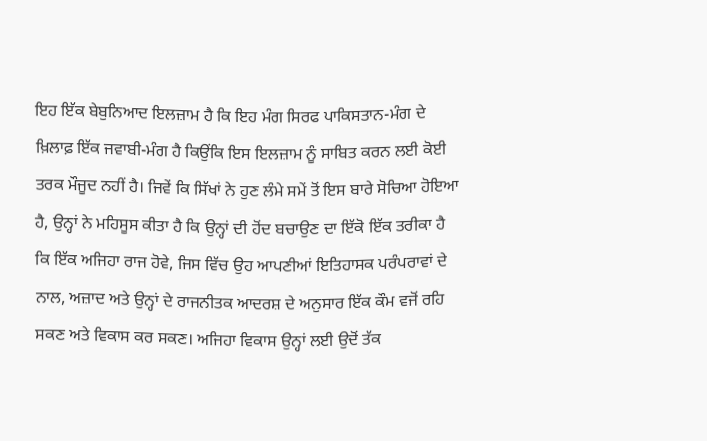ਇਹ ਇੱਕ ਬੇਬੁਨਿਆਦ ਇਲਜ਼ਾਮ ਹੈ ਕਿ ਇਹ ਮੰਗ ਸਿਰਫ ਪਾਕਿਸਤਾਨ-ਮੰਗ ਦੇ ਖ਼ਿਲਾਫ਼ ਇੱਕ ਜਵਾਬੀ-ਮੰਗ ਹੈ ਕਿਉਂਕਿ ਇਸ ਇਲਜ਼ਾਮ ਨੂੰ ਸਾਬਿਤ ਕਰਨ ਲਈ ਕੋਈ ਤਰਕ ਮੌਜੂਦ ਨਹੀਂ ਹੈ। ਜਿਵੇਂ ਕਿ ਸਿੱਖਾਂ ਨੇ ਹੁਣ ਲੰਮੇ ਸਮੇਂ ਤੋਂ ਇਸ ਬਾਰੇ ਸੋਚਿਆ ਹੋਇਆ ਹੈ, ਉਨ੍ਹਾਂ ਨੇ ਮਹਿਸੂਸ ਕੀਤਾ ਹੈ ਕਿ ਉਨ੍ਹਾਂ ਦੀ ਹੋਂਦ ਬਚਾਉਣ ਦਾ ਇੱਕੋ ਇੱਕ ਤਰੀਕਾ ਹੈ ਕਿ ਇੱਕ ਅਜਿਹਾ ਰਾਜ ਹੋਵੇ, ਜਿਸ ਵਿੱਚ ਉਹ ਆਪਣੀਆਂ ਇਤਿਹਾਸਕ ਪਰੰਪਰਾਵਾਂ ਦੇ ਨਾਲ, ਅਜ਼ਾਦ ਅਤੇ ਉਨ੍ਹਾਂ ਦੇ ਰਾਜਨੀਤਕ ਆਦਰਸ਼ ਦੇ ਅਨੁਸਾਰ ਇੱਕ ਕੌਮ ਵਜੋਂ ਰਹਿ ਸਕਣ ਅਤੇ ਵਿਕਾਸ ਕਰ ਸਕਣ। ਅਜਿਹਾ ਵਿਕਾਸ ਉਨ੍ਹਾਂ ਲਈ ਉਦੋਂ ਤੱਕ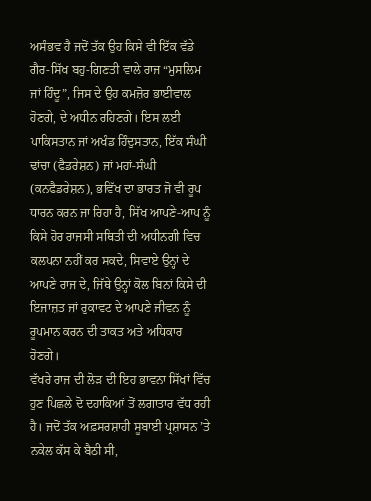ਅਸੰਭਵ ਹੈ ਜਦੋਂ ਤੱਕ ਉਹ ਕਿਸੇ ਵੀ ਇੱਕ ਵੱਡੇ ਗੈਰ-ਸਿੱਖ ਬਹੁ-ਗਿਣਤੀ ਵਾਲੇ ਰਾਜ “ਮੁਸਲਿਮ ਜਾਂ ਹਿੰਦੂ”, ਜਿਸ ਦੇ ਉਹ ਕਮਜ਼ੋਰ ਭਾਈਵਾਲ ਹੋਣਗੇ, ਦੇ ਅਧੀਨ ਰਹਿਣਗੇ। ਇਸ ਲਈ ਪਾਕਿਸਤਾਨ ਜਾਂ ਅਖੰਡ ਹਿੰਦੁਸਤਾਨ, ਇੱਕ ਸੰਘੀ ਢਾਂਚਾ (ਫੈਡਰੇਸ਼ਨ) ਜਾਂ ਮਹਾਂ-ਸੰਘੀ (ਕਨਫੈਡਰੇਸ਼ਨ), ਭਵਿੱਖ ਦਾ ਭਾਰਤ ਜੋ ਵੀ ਰੂਪ ਧਾਰਨ ਕਰਨ ਜਾ ਰਿਹਾ ਹੈ, ਸਿੱਖ ਆਪਣੇ-ਆਪ ਨੂੰ ਕਿਸੇ ਹੋਰ ਰਾਜਸੀ ਸਥਿਤੀ ਦੀ ਅਧੀਨਗੀ ਵਿਚ ਕਲਪਨਾ ਨਹੀਂ ਕਰ ਸਕਦੇ, ਸਿਵਾਏ ਉਨ੍ਹਾਂ ਦੇ ਆਪਣੇ ਰਾਜ ਦੇ, ਜਿੱਥੇ ਉਨ੍ਹਾਂ ਕੋਲ ਬਿਨਾਂ ਕਿਸੇ ਦੀ ਇਜਾਜ਼ਤ ਜਾਂ ਰੁਕਾਵਟ ਦੇ ਆਪਣੇ ਜੀਵਨ ਨੂੰ ਰੂਪਮਾਨ ਕਰਨ ਦੀ ਤਾਕਤ ਅਤੇ ਅਧਿਕਾਰ ਹੋਣਗੇ।
ਵੱਖਰੇ ਰਾਜ ਦੀ ਲੋੜ ਦੀ ਇਹ ਭਾਵਨਾ ਸਿੱਖਾਂ ਵਿੱਚ ਹੁਣ ਪਿਛਲੇ ਦੋ ਦਹਾਕਿਆਂ ਤੋਂ ਲਗਾਤਾਰ ਵੱਧ ਰਹੀ ਹੈ। ਜਦੋਂ ਤੱਕ ਅਫ਼ਸਰਸ਼ਾਹੀ ਸੂਬਾਈ ਪ੍ਰਸ਼ਾਸਨ ’ਤੇ ਨਕੇਲ ਕੱਸ ਕੇ ਬੈਠੀ ਸੀ,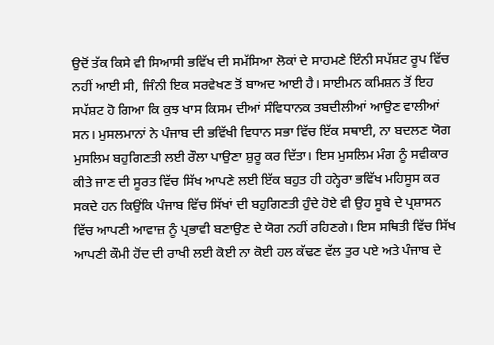ਉਦੋਂ ਤੱਕ ਕਿਸੇ ਵੀ ਸਿਆਸੀ ਭਵਿੱਖ ਦੀ ਸਮੱਸਿਆ ਲੋਕਾਂ ਦੇ ਸਾਹਮਣੇ ਇੰਨੀ ਸਪੱਸ਼ਟ ਰੂਪ ਵਿੱਚ ਨਹੀਂ ਆਈ ਸੀ, ਜਿੰਨੀ ਇਕ ਸਰਵੇਖਣ ਤੋਂ ਬਾਅਦ ਆਈ ਹੈ। ਸਾਈਮਨ ਕਮਿਸ਼ਨ ਤੋਂ ਇਹ ਸਪੱਸ਼ਟ ਹੋ ਗਿਆ ਕਿ ਕੁਝ ਖਾਸ ਕਿਸਮ ਦੀਆਂ ਸੰਵਿਧਾਨਕ ਤਬਦੀਲੀਆਂ ਆਉਣ ਵਾਲੀਆਂ ਸਨ। ਮੁਸਲਮਾਨਾਂ ਨੇ ਪੰਜਾਬ ਦੀ ਭਵਿੱਖੀ ਵਿਧਾਨ ਸਭਾ ਵਿੱਚ ਇੱਕ ਸਥਾਈ, ਨਾ ਬਦਲਣ ਯੋਗ ਮੁਸਲਿਮ ਬਹੁਗਿਣਤੀ ਲਈ ਰੌਲਾ ਪਾਉਣਾ ਸ਼ੁਰੂ ਕਰ ਦਿੱਤਾ। ਇਸ ਮੁਸਲਿਮ ਮੰਗ ਨੂੰ ਸਵੀਕਾਰ ਕੀਤੇ ਜਾਣ ਦੀ ਸੂਰਤ ਵਿੱਚ ਸਿੱਖ ਆਪਣੇ ਲਈ ਇੱਕ ਬਹੁਤ ਹੀ ਹਨ੍ਹੇਰਾ ਭਵਿੱਖ ਮਹਿਸੂਸ ਕਰ ਸਕਦੇ ਹਨ ਕਿਉਂਕਿ ਪੰਜਾਬ ਵਿੱਚ ਸਿੱਖਾਂ ਦੀ ਬਹੁਗਿਣਤੀ ਹੁੰਦੇ ਹੋਏ ਵੀ ਉਹ ਸੂਬੇ ਦੇ ਪ੍ਰਸ਼ਾਸਨ ਵਿੱਚ ਆਪਣੀ ਆਵਾਜ਼ ਨੂੰ ਪ੍ਰਭਾਵੀ ਬਣਾਉਣ ਦੇ ਯੋਗ ਨਹੀਂ ਰਹਿਣਗੇ। ਇਸ ਸਥਿਤੀ ਵਿੱਚ ਸਿੱਖ ਆਪਣੀ ਕੌਮੀ ਹੋਂਦ ਦੀ ਰਾਖੀ ਲਈ ਕੋਈ ਨਾ ਕੋਈ ਹਲ ਕੱਢਣ ਵੱਲ ਤੁਰ ਪਏ ਅਤੇ ਪੰਜਾਬ ਦੇ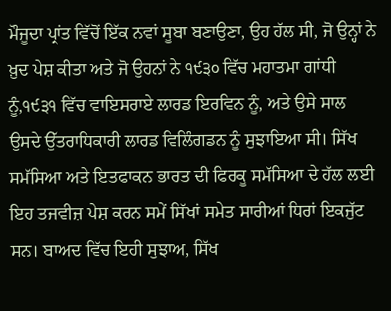ਮੌਜੂਦਾ ਪ੍ਰਾਂਤ ਵਿੱਚੋਂ ਇੱਕ ਨਵਾਂ ਸੂਬਾ ਬਣਾਉਣਾ, ਉਹ ਹੱਲ ਸੀ, ਜੋ ਉਨ੍ਹਾਂ ਨੇ ਖ਼ੁਦ ਪੇਸ਼ ਕੀਤਾ ਅਤੇ ਜੋ ਉਹਨਾਂ ਨੇ ੧੯੩੦ ਵਿੱਚ ਮਹਾਤਮਾ ਗਾਂਧੀ ਨੂੰ,੧੯੩੧ ਵਿੱਚ ਵਾਇਸਰਾਏ ਲਾਰਡ ਇਰਵਿਨ ਨੂੰ, ਅਤੇ ਉਸੇ ਸਾਲ ਉਸਦੇ ਉੱਤਰਾਧਿਕਾਰੀ ਲਾਰਡ ਵਿਲਿੰਗਡਨ ਨੂੰ ਸੁਝਾਇਆ ਸੀ। ਸਿੱਖ ਸਮੱਸਿਆ ਅਤੇ ਇਤਫਾਕਨ ਭਾਰਤ ਦੀ ਫਿਰਕੂ ਸਮੱਸਿਆ ਦੇ ਹੱਲ ਲਈ ਇਹ ਤਜਵੀਜ਼ ਪੇਸ਼ ਕਰਨ ਸਮੇਂ ਸਿੱਖਾਂ ਸਮੇਤ ਸਾਰੀਆਂ ਧਿਰਾਂ ਇਕਜੁੱਟ ਸਨ। ਬਾਅਦ ਵਿੱਚ ਇਹੀ ਸੁਝਾਅ, ਸਿੱਖ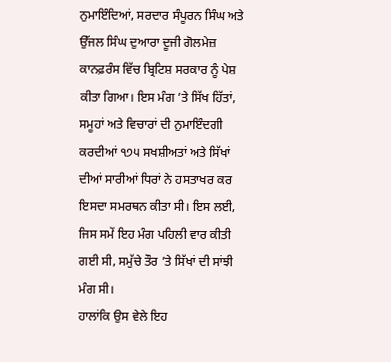ਨੁਮਾਇੰਦਿਆਂ, ਸਰਦਾਰ ਸੰਪੂਰਨ ਸਿੰਘ ਅਤੇ ਉੱਜਲ ਸਿੰਘ ਦੁਆਰਾ ਦੂਜੀ ਗੋਲਮੇਜ਼ ਕਾਨਫ਼ਰੰਸ ਵਿੱਚ ਬ੍ਰਿਟਿਸ਼ ਸਰਕਾਰ ਨੂੰ ਪੇਸ਼ ਕੀਤਾ ਗਿਆ। ਇਸ ਮੰਗ ’ਤੇ ਸਿੱਖ ਹਿੱਤਾਂ, ਸਮੂਹਾਂ ਅਤੇ ਵਿਚਾਰਾਂ ਦੀ ਨੁਮਾਇੰਦਗੀ ਕਰਦੀਆਂ ੧੭੫ ਸਖਸ਼ੀਅਤਾਂ ਅਤੇ ਸਿੱਖਾਂ ਦੀਆਂ ਸਾਰੀਆਂ ਧਿਰਾਂ ਨੇ ਹਸਤਾਖਰ ਕਰ ਇਸਦਾ ਸਮਰਥਨ ਕੀਤਾ ਸੀ। ਇਸ ਲਈ, ਜਿਸ ਸਮੇਂ ਇਹ ਮੰਗ ਪਹਿਲੀ ਵਾਰ ਕੀਤੀ ਗਈ ਸੀ, ਸਮੁੱਚੇ ਤੌਰ ’ਤੇ ਸਿੱਖਾਂ ਦੀ ਸਾਂਝੀ ਮੰਗ ਸੀ।
ਹਾਲਾਂਕਿ ਉਸ ਵੇਲੇ ਇਹ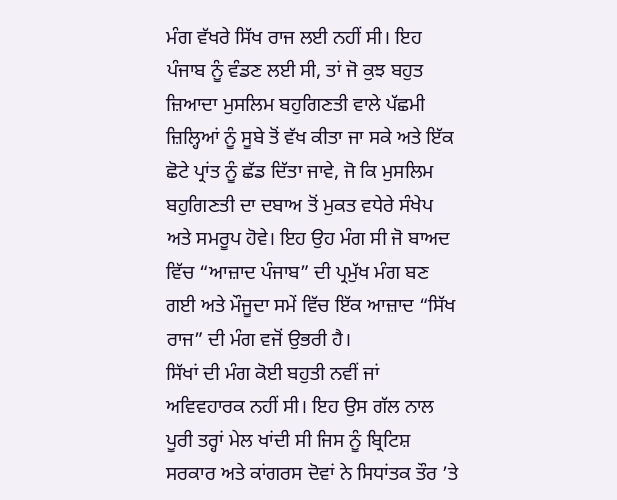ਮੰਗ ਵੱਖਰੇ ਸਿੱਖ ਰਾਜ ਲਈ ਨਹੀਂ ਸੀ। ਇਹ ਪੰਜਾਬ ਨੂੰ ਵੰਡਣ ਲਈ ਸੀ, ਤਾਂ ਜੋ ਕੁਝ ਬਹੁਤ ਜ਼ਿਆਦਾ ਮੁਸਲਿਮ ਬਹੁਗਿਣਤੀ ਵਾਲੇ ਪੱਛਮੀ ਜ਼ਿਲ੍ਹਿਆਂ ਨੂੰ ਸੂਬੇ ਤੋਂ ਵੱਖ ਕੀਤਾ ਜਾ ਸਕੇ ਅਤੇ ਇੱਕ ਛੋਟੇ ਪ੍ਰਾਂਤ ਨੂੰ ਛੱਡ ਦਿੱਤਾ ਜਾਵੇ, ਜੋ ਕਿ ਮੁਸਲਿਮ ਬਹੁਗਿਣਤੀ ਦਾ ਦਬਾਅ ਤੋਂ ਮੁਕਤ ਵਧੇਰੇ ਸੰਖੇਪ ਅਤੇ ਸਮਰੂਪ ਹੋਵੇ। ਇਹ ਉਹ ਮੰਗ ਸੀ ਜੋ ਬਾਅਦ ਵਿੱਚ “ਆਜ਼ਾਦ ਪੰਜਾਬ” ਦੀ ਪ੍ਰਮੁੱਖ ਮੰਗ ਬਣ ਗਈ ਅਤੇ ਮੌਜੂਦਾ ਸਮੇਂ ਵਿੱਚ ਇੱਕ ਆਜ਼ਾਦ “ਸਿੱਖ ਰਾਜ” ਦੀ ਮੰਗ ਵਜੋਂ ਉਭਰੀ ਹੈ।
ਸਿੱਖਾਂ ਦੀ ਮੰਗ ਕੋਈ ਬਹੁਤੀ ਨਵੀਂ ਜਾਂ ਅਵਿਵਹਾਰਕ ਨਹੀਂ ਸੀ। ਇਹ ਉਸ ਗੱਲ ਨਾਲ ਪੂਰੀ ਤਰ੍ਹਾਂ ਮੇਲ ਖਾਂਦੀ ਸੀ ਜਿਸ ਨੂੰ ਬ੍ਰਿਟਿਸ਼ ਸਰਕਾਰ ਅਤੇ ਕਾਂਗਰਸ ਦੋਵਾਂ ਨੇ ਸਿਧਾਂਤਕ ਤੌਰ ’ਤੇ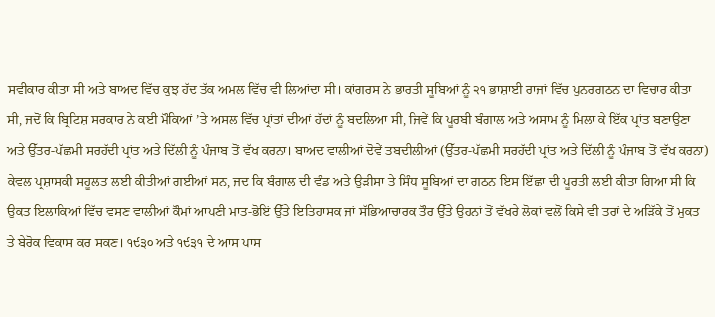ਸਵੀਕਾਰ ਕੀਤਾ ਸੀ ਅਤੇ ਬਾਅਦ ਵਿੱਚ ਕੁਝ ਹੱਦ ਤੱਕ ਅਮਲ ਵਿੱਚ ਵੀ ਲਿਆਂਦਾ ਸੀ। ਕਾਂਗਰਸ ਨੇ ਭਾਰਤੀ ਸੂਬਿਆਂ ਨੂੰ ੨੧ ਭਾਸ਼ਾਈ ਰਾਜਾਂ ਵਿੱਚ ਪੁਨਰਗਠਨ ਦਾ ਵਿਚਾਰ ਕੀਤਾ ਸੀ, ਜਦੋਂ ਕਿ ਬ੍ਰਿਟਿਸ਼ ਸਰਕਾਰ ਨੇ ਕਈ ਮੌਕਿਆਂ ’ਤੇ ਅਸਲ ਵਿੱਚ ਪ੍ਰਾਂਤਾਂ ਦੀਆਂ ਹੱਦਾਂ ਨੂੰ ਬਦਲਿਆ ਸੀ, ਜਿਵੇਂ ਕਿ ਪੂਰਬੀ ਬੰਗਾਲ ਅਤੇ ਅਸਾਮ ਨੂੰ ਮਿਲਾ ਕੇ ਇੱਕ ਪ੍ਰਾਂਤ ਬਣਾਉਣਾ ਅਤੇ ਉੱਤਰ-ਪੱਛਮੀ ਸਰਹੱਦੀ ਪ੍ਰਾਂਤ ਅਤੇ ਦਿੱਲੀ ਨੂੰ ਪੰਜਾਬ ਤੋਂ ਵੱਖ ਕਰਨਾ। ਬਾਅਦ ਵਾਲੀਆਂ ਦੋਵੇਂ ਤਬਦੀਲੀਆਂ (ਉੱਤਰ-ਪੱਛਮੀ ਸਰਹੱਦੀ ਪ੍ਰਾਂਤ ਅਤੇ ਦਿੱਲੀ ਨੂੰ ਪੰਜਾਬ ਤੋਂ ਵੱਖ ਕਰਨਾ) ਕੇਵਲ ਪ੍ਰਸ਼ਾਸਕੀ ਸਹੂਲਤ ਲਈ ਕੀਤੀਆਂ ਗਈਆਂ ਸਨ, ਜਦ ਕਿ ਬੰਗਾਲ ਦੀ ਵੰਡ ਅਤੇ ਉੜੀਸਾ ਤੇ ਸਿੰਧ ਸੂਬਿਆਂ ਦਾ ਗਠਨ ਇਸ ਇੱਛਾ ਦੀ ਪੂਰਤੀ ਲਈ ਕੀਤਾ ਗਿਆ ਸੀ ਕਿ ਉਕਤ ਇਲਾਕਿਆਂ ਵਿੱਚ ਵਸਣ ਵਾਲੀਆਂ ਕੌਮਾਂ ਆਪਣੀ ਮਾਤ-ਭੋਇਂ ਉੱਤੇ ਇਤਿਹਾਸਕ ਜਾਂ ਸੱਭਿਆਚਾਰਕ ਤੌਰ ਉੱਤੇ ਉਹਨਾਂ ਤੋਂ ਵੱਖਰੇ ਲੋਕਾਂ ਵਲੋਂ ਕਿਸੇ ਵੀ ਤਰਾਂ ਦੇ ਅੜਿੱਕੇ ਤੋਂ ਮੁਕਤ ਤੇ ਬੇਰੋਕ ਵਿਕਾਸ ਕਰ ਸਕਣ। ੧੯੩੦ ਅਤੇ ੧੯੩੧ ਦੇ ਆਸ ਪਾਸ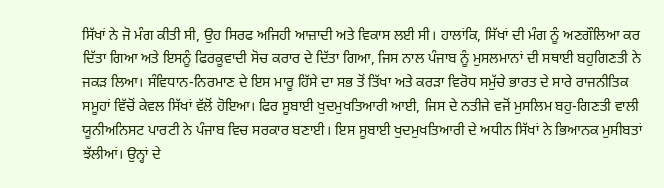ਸਿੱਖਾਂ ਨੇ ਜੋ ਮੰਗ ਕੀਤੀ ਸੀ, ਉਹ ਸਿਰਫ ਅਜਿਹੀ ਆਜ਼ਾਦੀ ਅਤੇ ਵਿਕਾਸ ਲਈ ਸੀ। ਹਾਲਾਂਕਿ, ਸਿੱਖਾਂ ਦੀ ਮੰਗ ਨੂੰ ਅਣਗੌਲਿਆ ਕਰ ਦਿੱਤਾ ਗਿਆ ਅਤੇ ਇਸਨੂੰ ਫਿਰਕੂਵਾਦੀ ਸੋਚ ਕਰਾਰ ਦੇ ਦਿੱਤਾ ਗਿਆ, ਜਿਸ ਨਾਲ ਪੰਜਾਬ ਨੂੰ ਮੁਸਲਮਾਨਾਂ ਦੀ ਸਥਾਈ ਬਹੁਗਿਣਤੀ ਨੇ ਜਕੜ ਲਿਆ। ਸੰਵਿਧਾਨ-ਨਿਰਮਾਣ ਦੇ ਇਸ ਮਾਰੂ ਹਿੱਸੇ ਦਾ ਸਭ ਤੋਂ ਤਿੱਖਾ ਅਤੇ ਕਰੜਾ ਵਿਰੋਧ ਸਮੁੱਚੇ ਭਾਰਤ ਦੇ ਸਾਰੇ ਰਾਜਨੀਤਿਕ ਸਮੂਹਾਂ ਵਿੱਚੋਂ ਕੇਵਲ ਸਿੱਖਾਂ ਵੱਲੋਂ ਹੋਇਆ। ਫਿਰ ਸੂਬਾਈ ਖੁਦਮੁਖਤਿਆਰੀ ਆਈ, ਜਿਸ ਦੇ ਨਤੀਜੇ ਵਜੋਂ ਮੁਸਲਿਮ ਬਹੁ-ਗਿਣਤੀ ਵਾਲੀ ਯੂਨੀਅਨਿਸਟ ਪਾਰਟੀ ਨੇ ਪੰਜਾਬ ਵਿਚ ਸਰਕਾਰ ਬਣਾਈ। ਇਸ ਸੂਬਾਈ ਖੁਦਮੁਖਤਿਆਰੀ ਦੇ ਅਧੀਨ ਸਿੱਖਾਂ ਨੇ ਭਿਆਨਕ ਮੁਸੀਬਤਾਂ ਝੱਲੀਆਂ। ਉਨ੍ਹਾਂ ਦੇ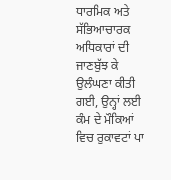ਧਾਰਮਿਕ ਅਤੇ ਸੱਭਿਆਚਾਰਕ ਅਧਿਕਾਰਾਂ ਦੀ ਜਾਣਬੁੱਝ ਕੇ ਉਲੰਘਣਾ ਕੀਤੀ ਗਈ, ਉਨ੍ਹਾਂ ਲਈ ਕੰਮ ਦੇ ਮੌਕਿਆਂ ਵਿਚ ਰੁਕਾਵਟਾਂ ਪਾ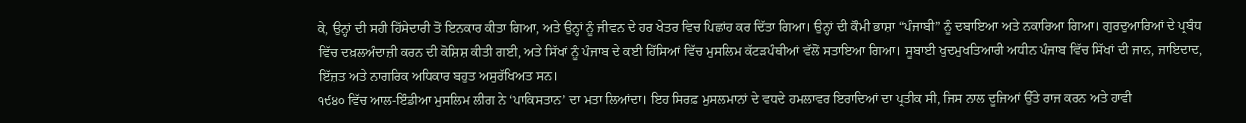ਕੇ, ਉਨ੍ਹਾਂ ਦੀ ਸਹੀ ਹਿੱਸੇਦਾਰੀ ਤੋਂ ਇਨਕਾਰ ਕੀਤਾ ਗਿਆ, ਅਤੇ ਉਨ੍ਹਾਂ ਨੂੰ ਜੀਵਨ ਦੇ ਹਰ ਖੇਤਰ ਵਿਚ ਪਿਛਾਂਹ ਕਰ ਦਿੱਤਾ ਗਿਆ। ਉਨ੍ਹਾਂ ਦੀ ਕੌਮੀ ਭਾਸ਼ਾ “ਪੰਜਾਬੀ” ਨੂੰ ਦਬਾਇਆ ਅਤੇ ਨਕਾਰਿਆ ਗਿਆ। ਗੁਰਦੁਆਰਿਆਂ ਦੇ ਪ੍ਰਬੰਧ ਵਿੱਚ ਦਖ਼ਲਅੰਦਾਜ਼ੀ ਕਰਨ ਦੀ ਕੋਸ਼ਿਸ਼ ਕੀਤੀ ਗਈ, ਅਤੇ ਸਿੱਖਾਂ ਨੂੰ ਪੰਜਾਬ ਦੇ ਕਈ ਹਿੱਸਿਆਂ ਵਿੱਚ ਮੁਸਲਿਮ ਕੱਟੜਪੰਥੀਆਂ ਵੱਲੋਂ ਸਤਾਇਆ ਗਿਆ। ਸੂਬਾਈ ਖੁਦਮੁਖਤਿਆਰੀ ਅਧੀਨ ਪੰਜਾਬ ਵਿੱਚ ਸਿੱਖਾਂ ਦੀ ਜਾਨ, ਜਾਇਦਾਦ, ਇੱਜ਼ਤ ਅਤੇ ਨਾਗਰਿਕ ਅਧਿਕਾਰ ਬਹੁਤ ਅਸੁਰੱਖਿਅਤ ਸਨ।
੧੯੪੦ ਵਿੱਚ ਆਲ-ਇੰਡੀਆ ਮੁਸਲਿਮ ਲੀਗ ਨੇ ‘ਪਾਕਿਸਤਾਨ’ ਦਾ ਮਤਾ ਲਿਆਂਦਾ। ਇਹ ਸਿਰਫ਼ ਮੁਸਲਮਾਨਾਂ ਦੇ ਵਧਦੇ ਹਮਲਾਵਰ ਇਰਾਦਿਆਂ ਦਾ ਪ੍ਰਤੀਕ ਸੀ, ਜਿਸ ਨਾਲ ਦੂਜਿਆਂ ਉੱਤੇ ਰਾਜ ਕਰਨ ਅਤੇ ਹਾਵੀ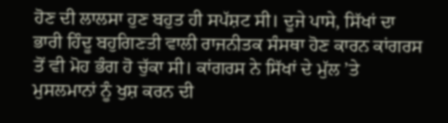ਹੋਣ ਦੀ ਲਾਲਸਾ ਹੁਣ ਬਹੁਤ ਹੀ ਸਪੱਸ਼ਟ ਸੀ। ਦੂਜੇ ਪਾਸੇ, ਸਿੱਖਾਂ ਦਾ ਭਾਰੀ ਹਿੰਦੂ ਬਹੁਗਿਣਤੀ ਵਾਲੀ ਰਾਜਨੀਤਕ ਸੰਸਥਾ ਹੋਣ ਕਾਰਨ ਕਾਂਗਰਸ ਤੋਂ ਵੀ ਮੋਹ ਭੰਗ ਹੋ ਚੁੱਕਾ ਸੀ। ਕਾਂਗਰਸ ਨੇ ਸਿੱਖਾਂ ਦੇ ਮੁੱਲ ’ਤੇ ਮੁਸਲਮਾਨਾਂ ਨੂੰ ਖੁਸ਼ ਕਰਨ ਦੀ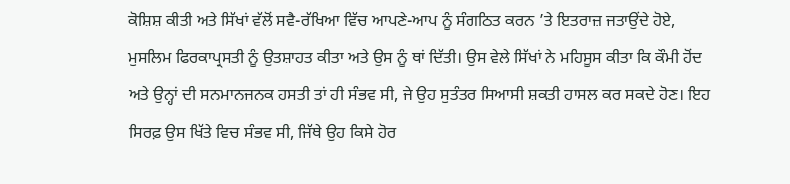ਕੋਸ਼ਿਸ਼ ਕੀਤੀ ਅਤੇ ਸਿੱਖਾਂ ਵੱਲੋਂ ਸਵੈ-ਰੱਖਿਆ ਵਿੱਚ ਆਪਣੇ-ਆਪ ਨੂੰ ਸੰਗਠਿਤ ਕਰਨ ’ਤੇ ਇਤਰਾਜ਼ ਜਤਾਉਂਦੇ ਹੋਏ, ਮੁਸਲਿਮ ਫਿਰਕਾਪ੍ਰਸਤੀ ਨੂੰ ਉਤਸ਼ਾਹਤ ਕੀਤਾ ਅਤੇ ਉਸ ਨੂੰ ਥਾਂ ਦਿੱਤੀ। ਉਸ ਵੇਲੇ ਸਿੱਖਾਂ ਨੇ ਮਹਿਸੂਸ ਕੀਤਾ ਕਿ ਕੌਮੀ ਹੋਂਦ ਅਤੇ ਉਨ੍ਹਾਂ ਦੀ ਸਨਮਾਨਜਨਕ ਹਸਤੀ ਤਾਂ ਹੀ ਸੰਭਵ ਸੀ, ਜੇ ਉਹ ਸੁਤੰਤਰ ਸਿਆਸੀ ਸ਼ਕਤੀ ਹਾਸਲ ਕਰ ਸਕਦੇ ਹੋਣ। ਇਹ ਸਿਰਫ਼ ਉਸ ਖਿੱਤੇ ਵਿਚ ਸੰਭਵ ਸੀ, ਜਿੱਥੇ ਉਹ ਕਿਸੇ ਹੋਰ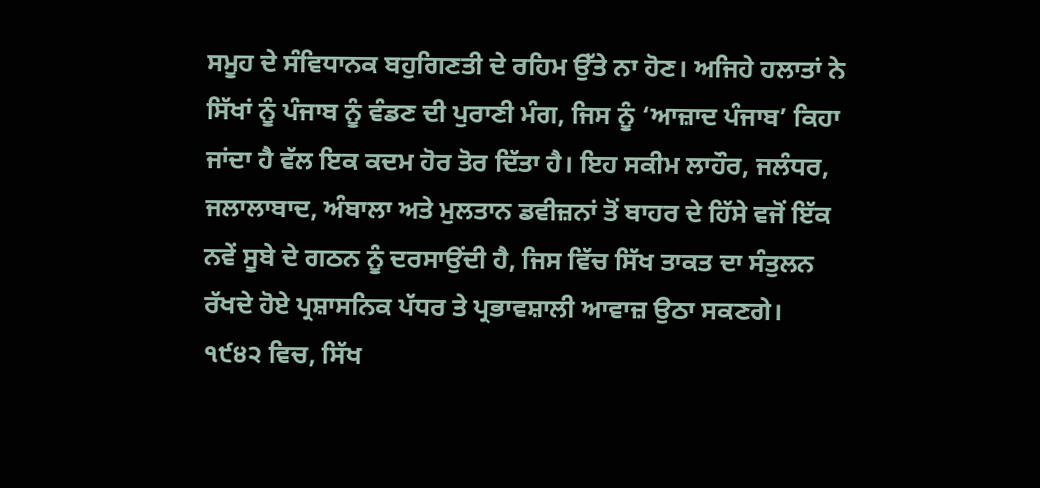ਸਮੂਹ ਦੇ ਸੰਵਿਧਾਨਕ ਬਹੁਗਿਣਤੀ ਦੇ ਰਹਿਮ ਉੱਤੇ ਨਾ ਹੋਣ। ਅਜਿਹੇ ਹਲਾਤਾਂ ਨੇ ਸਿੱਖਾਂ ਨੂੰ ਪੰਜਾਬ ਨੂੰ ਵੰਡਣ ਦੀ ਪੁਰਾਣੀ ਮੰਗ, ਜਿਸ ਨੂੰ ‘ਆਜ਼ਾਦ ਪੰਜਾਬ’ ਕਿਹਾ ਜਾਂਦਾ ਹੈ ਵੱਲ ਇਕ ਕਦਮ ਹੋਰ ਤੋਰ ਦਿੱਤਾ ਹੈ। ਇਹ ਸਕੀਮ ਲਾਹੌਰ, ਜਲੰਧਰ, ਜਲਾਲਾਬਾਦ, ਅੰਬਾਲਾ ਅਤੇ ਮੁਲਤਾਨ ਡਵੀਜ਼ਨਾਂ ਤੋਂ ਬਾਹਰ ਦੇ ਹਿੱਸੇ ਵਜੋਂ ਇੱਕ ਨਵੇਂ ਸੂਬੇ ਦੇ ਗਠਨ ਨੂੰ ਦਰਸਾਉਂਦੀ ਹੈ, ਜਿਸ ਵਿੱਚ ਸਿੱਖ ਤਾਕਤ ਦਾ ਸੰਤੁਲਨ ਰੱਖਦੇ ਹੋਏ ਪ੍ਰਸ਼ਾਸਨਿਕ ਪੱਧਰ ਤੇ ਪ੍ਰਭਾਵਸ਼ਾਲੀ ਆਵਾਜ਼ ਉਠਾ ਸਕਣਗੇ। ੧੯੪੨ ਵਿਚ, ਸਿੱਖ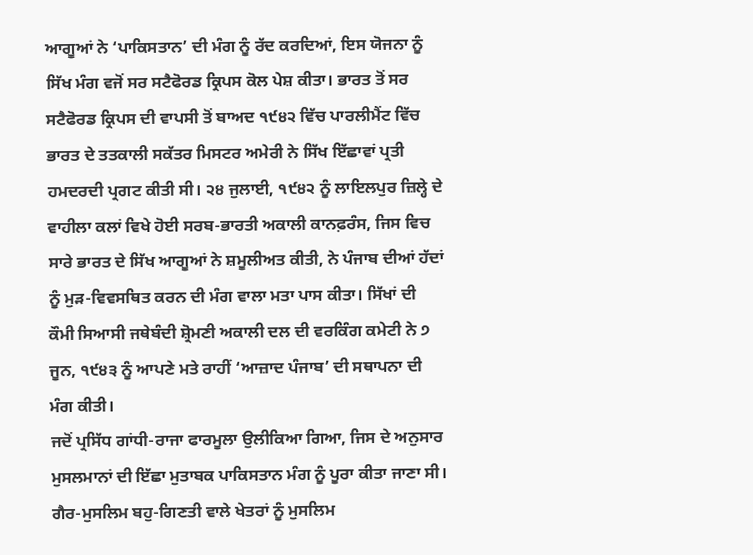ਆਗੂਆਂ ਨੇ ‘ਪਾਕਿਸਤਾਨ’ ਦੀ ਮੰਗ ਨੂੰ ਰੱਦ ਕਰਦਿਆਂ, ਇਸ ਯੋਜਨਾ ਨੂੰ ਸਿੱਖ ਮੰਗ ਵਜੋਂ ਸਰ ਸਟੈਫੋਰਡ ਕ੍ਰਿਪਸ ਕੋਲ ਪੇਸ਼ ਕੀਤਾ। ਭਾਰਤ ਤੋਂ ਸਰ ਸਟੈਫੋਰਡ ਕ੍ਰਿਪਸ ਦੀ ਵਾਪਸੀ ਤੋਂ ਬਾਅਦ ੧੯੪੨ ਵਿੱਚ ਪਾਰਲੀਮੈਂਟ ਵਿੱਚ ਭਾਰਤ ਦੇ ਤਤਕਾਲੀ ਸਕੱਤਰ ਮਿਸਟਰ ਅਮੇਰੀ ਨੇ ਸਿੱਖ ਇੱਛਾਵਾਂ ਪ੍ਰਤੀ ਹਮਦਰਦੀ ਪ੍ਰਗਟ ਕੀਤੀ ਸੀ। ੨੪ ਜੁਲਾਈ, ੧੯੪੨ ਨੂੰ ਲਾਇਲਪੁਰ ਜ਼ਿਲ੍ਹੇ ਦੇ ਵਾਹੀਲਾ ਕਲਾਂ ਵਿਖੇ ਹੋਈ ਸਰਬ-ਭਾਰਤੀ ਅਕਾਲੀ ਕਾਨਫ਼ਰੰਸ, ਜਿਸ ਵਿਚ ਸਾਰੇ ਭਾਰਤ ਦੇ ਸਿੱਖ ਆਗੂਆਂ ਨੇ ਸ਼ਮੂਲੀਅਤ ਕੀਤੀ, ਨੇ ਪੰਜਾਬ ਦੀਆਂ ਹੱਦਾਂ ਨੂੰ ਮੁੜ-ਵਿਵਸਥਿਤ ਕਰਨ ਦੀ ਮੰਗ ਵਾਲਾ ਮਤਾ ਪਾਸ ਕੀਤਾ। ਸਿੱਖਾਂ ਦੀ ਕੌਮੀ ਸਿਆਸੀ ਜਥੇਬੰਦੀ ਸ਼੍ਰੋਮਣੀ ਅਕਾਲੀ ਦਲ ਦੀ ਵਰਕਿੰਗ ਕਮੇਟੀ ਨੇ ੭ ਜੂਨ, ੧੯੪੩ ਨੂੰ ਆਪਣੇ ਮਤੇ ਰਾਹੀਂ ‘ਆਜ਼ਾਦ ਪੰਜਾਬ’ ਦੀ ਸਥਾਪਨਾ ਦੀ ਮੰਗ ਕੀਤੀ।
ਜਦੋਂ ਪ੍ਰਸਿੱਧ ਗਾਂਧੀ-ਰਾਜਾ ਫਾਰਮੂਲਾ ਉਲੀਕਿਆ ਗਿਆ, ਜਿਸ ਦੇ ਅਨੁਸਾਰ ਮੁਸਲਮਾਨਾਂ ਦੀ ਇੱਛਾ ਮੁਤਾਬਕ ਪਾਕਿਸਤਾਨ ਮੰਗ ਨੂੰ ਪੂਰਾ ਕੀਤਾ ਜਾਣਾ ਸੀ। ਗੈਰ-ਮੁਸਲਿਮ ਬਹੁ-ਗਿਣਤੀ ਵਾਲੇ ਖੇਤਰਾਂ ਨੂੰ ਮੁਸਲਿਮ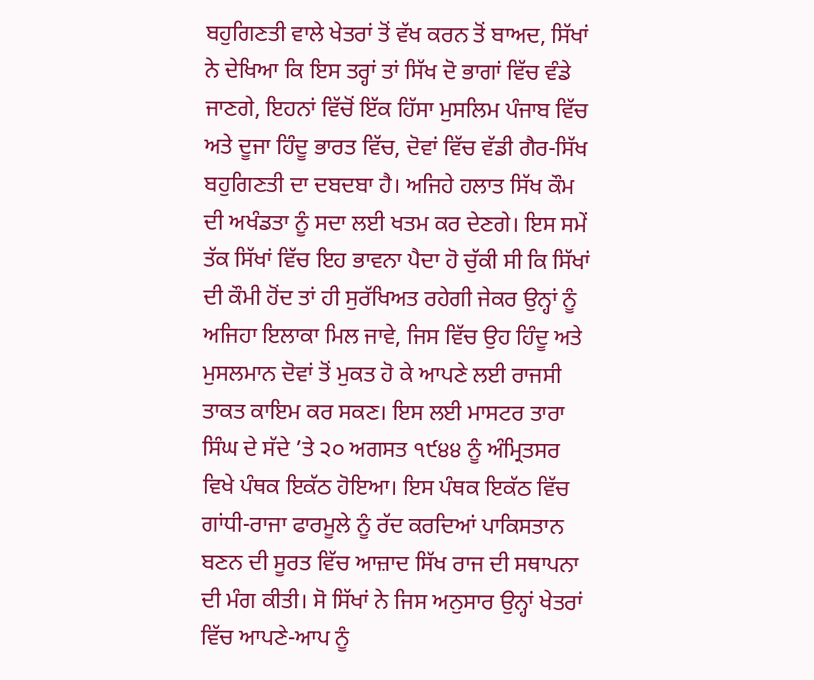ਬਹੁਗਿਣਤੀ ਵਾਲੇ ਖੇਤਰਾਂ ਤੋਂ ਵੱਖ ਕਰਨ ਤੋਂ ਬਾਅਦ, ਸਿੱਖਾਂ ਨੇ ਦੇਖਿਆ ਕਿ ਇਸ ਤਰ੍ਹਾਂ ਤਾਂ ਸਿੱਖ ਦੋ ਭਾਗਾਂ ਵਿੱਚ ਵੰਡੇ ਜਾਣਗੇ, ਇਹਨਾਂ ਵਿੱਚੋਂ ਇੱਕ ਹਿੱਸਾ ਮੁਸਲਿਮ ਪੰਜਾਬ ਵਿੱਚ ਅਤੇ ਦੂਜਾ ਹਿੰਦੂ ਭਾਰਤ ਵਿੱਚ, ਦੋਵਾਂ ਵਿੱਚ ਵੱਡੀ ਗੈਰ-ਸਿੱਖ ਬਹੁਗਿਣਤੀ ਦਾ ਦਬਦਬਾ ਹੈ। ਅਜਿਹੇ ਹਲਾਤ ਸਿੱਖ ਕੌਮ ਦੀ ਅਖੰਡਤਾ ਨੂੰ ਸਦਾ ਲਈ ਖਤਮ ਕਰ ਦੇਣਗੇ। ਇਸ ਸਮੇਂ ਤੱਕ ਸਿੱਖਾਂ ਵਿੱਚ ਇਹ ਭਾਵਨਾ ਪੈਦਾ ਹੋ ਚੁੱਕੀ ਸੀ ਕਿ ਸਿੱਖਾਂ ਦੀ ਕੌਮੀ ਹੋਂਦ ਤਾਂ ਹੀ ਸੁਰੱਖਿਅਤ ਰਹੇਗੀ ਜੇਕਰ ਉਨ੍ਹਾਂ ਨੂੰ ਅਜਿਹਾ ਇਲਾਕਾ ਮਿਲ ਜਾਵੇ, ਜਿਸ ਵਿੱਚ ਉਹ ਹਿੰਦੂ ਅਤੇ ਮੁਸਲਮਾਨ ਦੋਵਾਂ ਤੋਂ ਮੁਕਤ ਹੋ ਕੇ ਆਪਣੇ ਲਈ ਰਾਜਸੀ ਤਾਕਤ ਕਾਇਮ ਕਰ ਸਕਣ। ਇਸ ਲਈ ਮਾਸਟਰ ਤਾਰਾ ਸਿੰਘ ਦੇ ਸੱਦੇ ’ਤੇ ੨੦ ਅਗਸਤ ੧੯੪੪ ਨੂੰ ਅੰਮ੍ਰਿਤਸਰ ਵਿਖੇ ਪੰਥਕ ਇਕੱਠ ਹੋਇਆ। ਇਸ ਪੰਥਕ ਇਕੱਠ ਵਿੱਚ ਗਾਂਧੀ-ਰਾਜਾ ਫਾਰਮੂਲੇ ਨੂੰ ਰੱਦ ਕਰਦਿਆਂ ਪਾਕਿਸਤਾਨ ਬਣਨ ਦੀ ਸੂਰਤ ਵਿੱਚ ਆਜ਼ਾਦ ਸਿੱਖ ਰਾਜ ਦੀ ਸਥਾਪਨਾ ਦੀ ਮੰਗ ਕੀਤੀ। ਸੋ ਸਿੱਖਾਂ ਨੇ ਜਿਸ ਅਨੁਸਾਰ ਉਨ੍ਹਾਂ ਖੇਤਰਾਂ ਵਿੱਚ ਆਪਣੇ-ਆਪ ਨੂੰ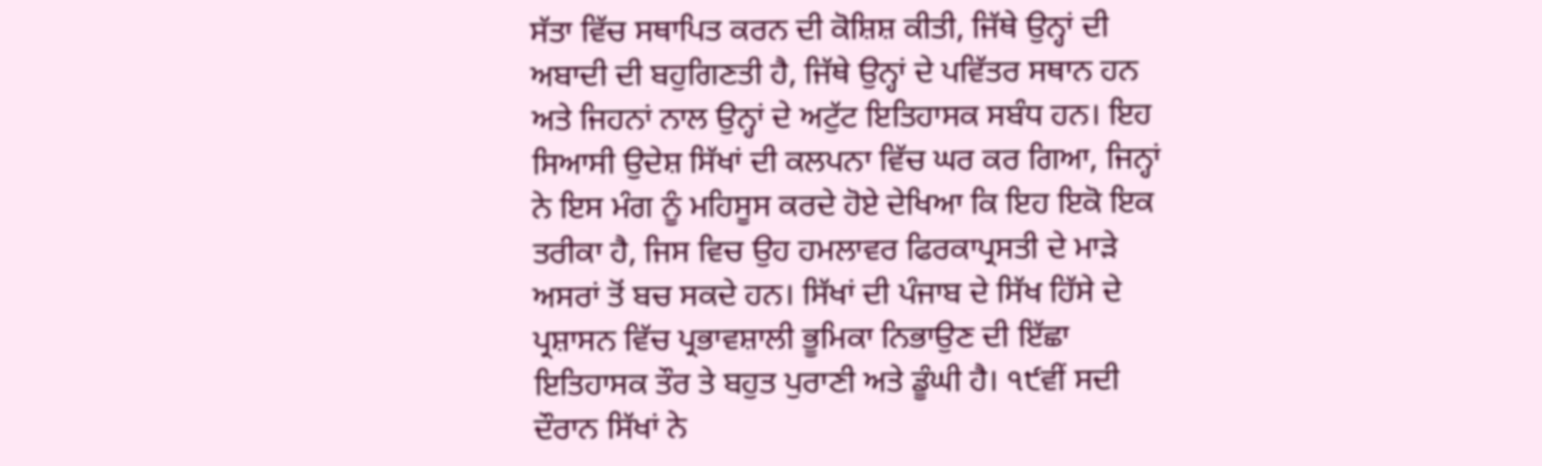ਸੱਤਾ ਵਿੱਚ ਸਥਾਪਿਤ ਕਰਨ ਦੀ ਕੋਸ਼ਿਸ਼ ਕੀਤੀ, ਜਿੱਥੇ ਉਨ੍ਹਾਂ ਦੀ ਅਬਾਦੀ ਦੀ ਬਹੁਗਿਣਤੀ ਹੈ, ਜਿੱਥੇ ਉਨ੍ਹਾਂ ਦੇ ਪਵਿੱਤਰ ਸਥਾਨ ਹਨ ਅਤੇ ਜਿਹਨਾਂ ਨਾਲ ਉਨ੍ਹਾਂ ਦੇ ਅਟੁੱਟ ਇਤਿਹਾਸਕ ਸਬੰਧ ਹਨ। ਇਹ ਸਿਆਸੀ ਉਦੇਸ਼ ਸਿੱਖਾਂ ਦੀ ਕਲਪਨਾ ਵਿੱਚ ਘਰ ਕਰ ਗਿਆ, ਜਿਨ੍ਹਾਂ ਨੇ ਇਸ ਮੰਗ ਨੂੰ ਮਹਿਸੂਸ ਕਰਦੇ ਹੋਏ ਦੇਖਿਆ ਕਿ ਇਹ ਇਕੋ ਇਕ ਤਰੀਕਾ ਹੈ, ਜਿਸ ਵਿਚ ਉਹ ਹਮਲਾਵਰ ਫਿਰਕਾਪ੍ਰਸਤੀ ਦੇ ਮਾੜੇ ਅਸਰਾਂ ਤੋਂ ਬਚ ਸਕਦੇ ਹਨ। ਸਿੱਖਾਂ ਦੀ ਪੰਜਾਬ ਦੇ ਸਿੱਖ ਹਿੱਸੇ ਦੇ ਪ੍ਰਸ਼ਾਸਨ ਵਿੱਚ ਪ੍ਰਭਾਵਸ਼ਾਲੀ ਭੂਮਿਕਾ ਨਿਭਾਉਣ ਦੀ ਇੱਛਾ ਇਤਿਹਾਸਕ ਤੌਰ ਤੇ ਬਹੁਤ ਪੁਰਾਣੀ ਅਤੇ ਡੂੰਘੀ ਹੈ। ੧੯ਵੀਂ ਸਦੀ ਦੌਰਾਨ ਸਿੱਖਾਂ ਨੇ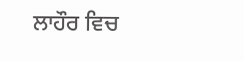ਲਾਹੌਰ ਵਿਚ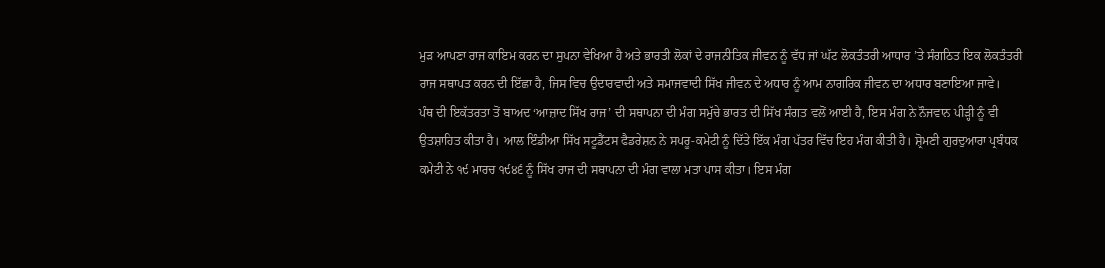ਮੁੜ ਆਪਣਾ ਰਾਜ ਕਾਇਮ ਕਰਨ ਦਾ ਸੁਪਨਾ ਵੇਖਿਆ ਹੈ ਅਤੇ ਭਾਰਤੀ ਲੋਕਾਂ ਦੇ ਰਾਜਨੀਤਿਕ ਜੀਵਨ ਨੂੰ ਵੱਧ ਜਾਂ ਘੱਟ ਲੋਕਤੰਤਰੀ ਆਧਾਰ ’ਤੇ ਸੰਗਠਿਤ ਇਕ ਲੋਕਤੰਤਰੀ ਰਾਜ ਸਥਾਪਤ ਕਰਨ ਦੀ ਇੱਛਾ ਹੈ, ਜਿਸ ਵਿਚ ਉਦਾਰਵਾਦੀ ਅਤੇ ਸਮਾਜਵਾਦੀ ਸਿੱਖ ਜੀਵਨ ਦੇ ਅਧਾਰ ਨੂੰ ਆਮ ਨਾਗਰਿਕ ਜੀਵਨ ਦਾ ਅਧਾਰ ਬਣਾਇਆ ਜਾਵੇ।
ਪੰਥ ਦੀ ਇਕੱਤਰਤਾ ਤੋਂ ਬਾਅਦ ‘ਆਜ਼ਾਦ ਸਿੱਖ ਰਾਜ’ ਦੀ ਸਥਾਪਨਾ ਦੀ ਮੰਗ ਸਮੁੱਚੇ ਭਾਰਤ ਦੀ ਸਿੱਖ ਸੰਗਤ ਵਲੋਂ ਆਈ ਹੈ, ਇਸ ਮੰਗ ਨੇ ਨੌਜਵਾਨ ਪੀੜ੍ਹੀ ਨੂੰ ਵੀ ਉਤਸ਼ਾਹਿਤ ਕੀਤਾ ਹੈ। ਆਲ ਇੰਡੀਆ ਸਿੱਖ ਸਟੂਡੈਂਟਸ ਫੈਡਰੇਸ਼ਨ ਨੇ ਸਪਰੂ-ਕਮੇਟੀ ਨੂੰ ਦਿੱਤੇ ਇੱਕ ਮੰਗ ਪੱਤਰ ਵਿੱਚ ਇਹ ਮੰਗ ਕੀਤੀ ਹੈ। ਸ਼੍ਰੋਮਣੀ ਗੁਰਦੁਆਰਾ ਪ੍ਰਬੰਧਕ ਕਮੇਟੀ ਨੇ ੧੯ ਮਾਰਚ ੧੯੪੬ ਨੂੰ ਸਿੱਖ ਰਾਜ ਦੀ ਸਥਾਪਨਾ ਦੀ ਮੰਗ ਵਾਲਾ ਮਤਾ ਪਾਸ ਕੀਤਾ। ਇਸ ਮੰਗ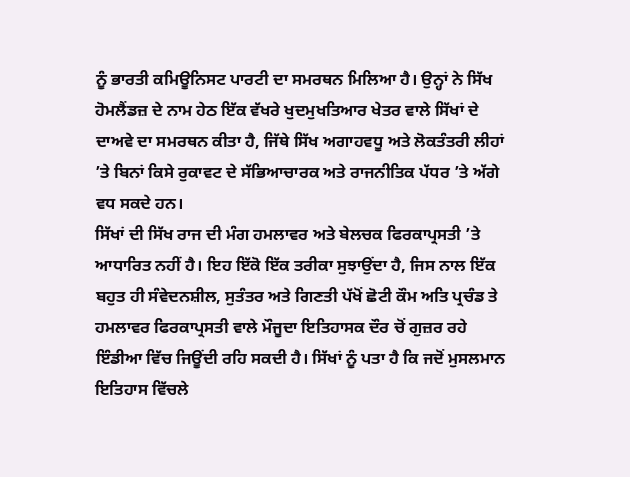ਨੂੰ ਭਾਰਤੀ ਕਮਿਊਨਿਸਟ ਪਾਰਟੀ ਦਾ ਸਮਰਥਨ ਮਿਲਿਆ ਹੈ। ਉਨ੍ਹਾਂ ਨੇ ਸਿੱਖ ਹੋਮਲੈਂਡਜ਼ ਦੇ ਨਾਮ ਹੇਠ ਇੱਕ ਵੱਖਰੇ ਖੁਦਮੁਖਤਿਆਰ ਖੇਤਰ ਵਾਲੇ ਸਿੱਖਾਂ ਦੇ ਦਾਅਵੇ ਦਾ ਸਮਰਥਨ ਕੀਤਾ ਹੈ, ਜਿੱਥੇ ਸਿੱਖ ਅਗਾਹਵਧੂ ਅਤੇ ਲੋਕਤੰਤਰੀ ਲੀਹਾਂ ’ਤੇ ਬਿਨਾਂ ਕਿਸੇ ਰੁਕਾਵਟ ਦੇ ਸੱਭਿਆਚਾਰਕ ਅਤੇ ਰਾਜਨੀਤਿਕ ਪੱਧਰ ’ਤੇ ਅੱਗੇ ਵਧ ਸਕਦੇ ਹਨ।
ਸਿੱਖਾਂ ਦੀ ਸਿੱਖ ਰਾਜ ਦੀ ਮੰਗ ਹਮਲਾਵਰ ਅਤੇ ਬੇਲਚਕ ਫਿਰਕਾਪ੍ਰਸਤੀ ’ਤੇ ਆਧਾਰਿਤ ਨਹੀਂ ਹੈ। ਇਹ ਇੱਕੋ ਇੱਕ ਤਰੀਕਾ ਸੁਝਾਉਂਦਾ ਹੈ, ਜਿਸ ਨਾਲ ਇੱਕ ਬਹੁਤ ਹੀ ਸੰਵੇਦਨਸ਼ੀਲ, ਸੁਤੰਤਰ ਅਤੇ ਗਿਣਤੀ ਪੱਖੋਂ ਛੋਟੀ ਕੌਮ ਅਤਿ ਪ੍ਰਚੰਡ ਤੇ ਹਮਲਾਵਰ ਫਿਰਕਾਪ੍ਰਸਤੀ ਵਾਲੇ ਮੌਜੂਦਾ ਇਤਿਹਾਸਕ ਦੌਰ ਚੋਂ ਗੁਜ਼ਰ ਰਹੇ ਇੰਡੀਆ ਵਿੱਚ ਜਿਊਂਦੀ ਰਹਿ ਸਕਦੀ ਹੈ। ਸਿੱਖਾਂ ਨੂੰ ਪਤਾ ਹੈ ਕਿ ਜਦੋਂ ਮੁਸਲਮਾਨ ਇਤਿਹਾਸ ਵਿੱਚਲੇ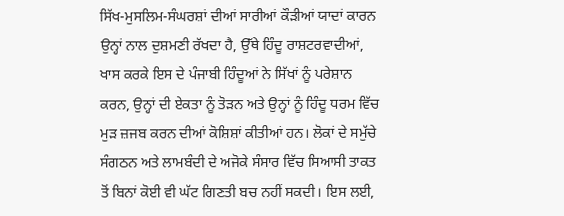ਸਿੱਖ-ਮੁਸਲਿਮ-ਸੰਘਰਸ਼ਾਂ ਦੀਆਂ ਸਾਰੀਆਂ ਕੌੜੀਆਂ ਯਾਦਾਂ ਕਾਰਨ ਉਨ੍ਹਾਂ ਨਾਲ ਦੁਸ਼ਮਣੀ ਰੱਖਦਾ ਹੈ, ਉੱਥੇ ਹਿੰਦੂ ਰਾਸ਼ਟਰਵਾਦੀਆਂ, ਖਾਸ ਕਰਕੇ ਇਸ ਦੇ ਪੰਜਾਬੀ ਹਿੰਦੂਆਂ ਨੇ ਸਿੱਖਾਂ ਨੂੰ ਪਰੇਸ਼ਾਨ ਕਰਨ, ਉਨ੍ਹਾਂ ਦੀ ਏਕਤਾ ਨੂੰ ਤੋੜਨ ਅਤੇ ਉਨ੍ਹਾਂ ਨੂੰ ਹਿੰਦੂ ਧਰਮ ਵਿੱਚ ਮੁੜ ਜ਼ਜਬ ਕਰਨ ਦੀਆਂ ਕੋਸ਼ਿਸ਼ਾਂ ਕੀਤੀਆਂ ਹਨ। ਲੋਕਾਂ ਦੇ ਸਮੁੱਚੇ ਸੰਗਠਨ ਅਤੇ ਲਾਮਬੰਦੀ ਦੇ ਅਜੋਕੇ ਸੰਸਾਰ ਵਿੱਚ ਸਿਆਸੀ ਤਾਕਤ ਤੋਂ ਬਿਨਾਂ ਕੋਈ ਵੀ ਘੱਟ ਗਿਣਤੀ ਬਚ ਨਹੀਂ ਸਕਦੀ। ਇਸ ਲਈ,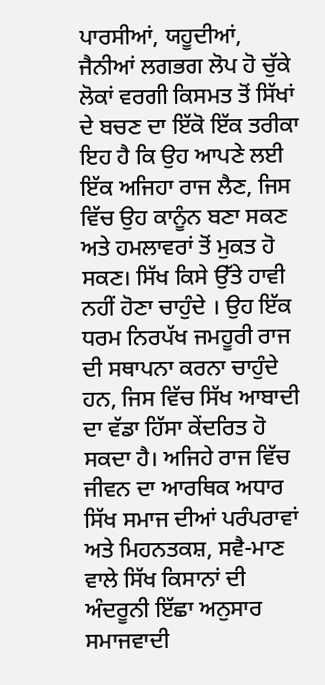ਪਾਰਸੀਆਂ, ਯਹੂਦੀਆਂ, ਜੈਨੀਆਂ ਲਗਭਗ ਲੋਪ ਹੋ ਚੁੱਕੇ ਲੋਕਾਂ ਵਰਗੀ ਕਿਸਮਤ ਤੋਂ ਸਿੱਖਾਂ ਦੇ ਬਚਣ ਦਾ ਇੱਕੋ ਇੱਕ ਤਰੀਕਾ ਇਹ ਹੈ ਕਿ ਉਹ ਆਪਣੇ ਲਈ ਇੱਕ ਅਜਿਹਾ ਰਾਜ ਲੈਣ, ਜਿਸ ਵਿੱਚ ਉਹ ਕਾਨੂੰਨ ਬਣਾ ਸਕਣ ਅਤੇ ਹਮਲਾਵਰਾਂ ਤੋਂ ਮੁਕਤ ਹੋ ਸਕਣ। ਸਿੱਖ ਕਿਸੇ ਉੱਤੇ ਹਾਵੀ ਨਹੀਂ ਹੋਣਾ ਚਾਹੁੰਦੇ । ਉਹ ਇੱਕ ਧਰਮ ਨਿਰਪੱਖ ਜਮਹੂਰੀ ਰਾਜ ਦੀ ਸਥਾਪਨਾ ਕਰਨਾ ਚਾਹੁੰਦੇ ਹਨ, ਜਿਸ ਵਿੱਚ ਸਿੱਖ ਆਬਾਦੀ ਦਾ ਵੱਡਾ ਹਿੱਸਾ ਕੇਂਦਰਿਤ ਹੋ ਸਕਦਾ ਹੈ। ਅਜਿਹੇ ਰਾਜ ਵਿੱਚ ਜੀਵਨ ਦਾ ਆਰਥਿਕ ਅਧਾਰ ਸਿੱਖ ਸਮਾਜ ਦੀਆਂ ਪਰੰਪਰਾਵਾਂ ਅਤੇ ਮਿਹਨਤਕਸ਼, ਸਵੈ-ਮਾਣ ਵਾਲੇ ਸਿੱਖ ਕਿਸਾਨਾਂ ਦੀ ਅੰਦਰੂਨੀ ਇੱਛਾ ਅਨੁਸਾਰ ਸਮਾਜਵਾਦੀ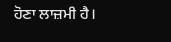ਹੋਣਾ ਲਾਜ਼ਮੀ ਹੈ।